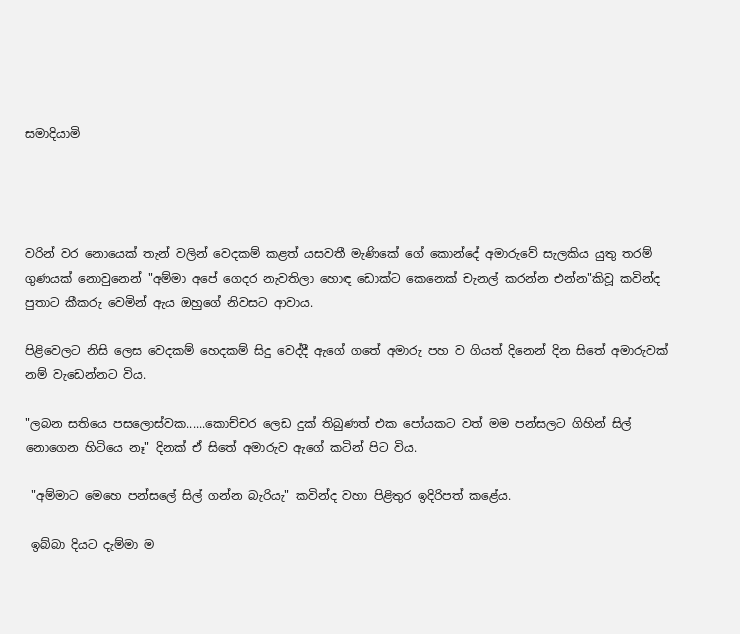සමාදියාමි




වරින් වර නොයෙක් තැන් වලින් වෙදකම් කළත් යසවතී මැණිකේ ගේ කොන්දේ අමාරුවේ සැලකිය යුතු තරම් ගුණයක් නොවුනෙන් "අම්මා අපේ ගෙදර නැවතිලා හොඳ ඩොක්ට කෙනෙක් චැනල් කරන්න එන්න"කිවූ කවින්ද පුතාට කීකරු වෙමින් ඇය ඔහුගේ නිවසට ආවාය.

පිළිවෙලට නිසි ලෙස වෙදකම් හෙදකම් සිදු වෙද්දී ඇගේ ගතේ අමාරු පහ ව ගියත් දිනෙන් දින සිතේ අමාරුවක් නම් වැඩෙන්නට විය.

"ලබන සතියෙ පසලොස්වක......කොච්චර ලෙඩ දුක් තිබුණත් එක පෝයකට වත් මම පන්සලට ගිහින් සිල් නොගෙන හිටියෙ නෑ" දිනක් ඒ සිතේ අමාරුව ඇගේ කටින් පිට විය.

 "අම්මාට මෙහෙ පන්සලේ සිල් ගන්න බැරියැ" කවින්ද වහා පිළිතුර ඉදිරිපත් කළේය.

 ඉබ්බා දියට දැම්මා ම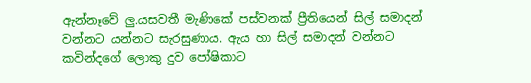ඇන්නෑවේ ලු.යසවතී මැණිකේ පස්වනක් ප්‍රීතියෙන් සිල් සමාදන් වන්නට යන්නට සැරසුණාය. ඇය හා සිල් සමාදන් වන්නට කවින්දගේ ලොකු දුව පෝෂිකාට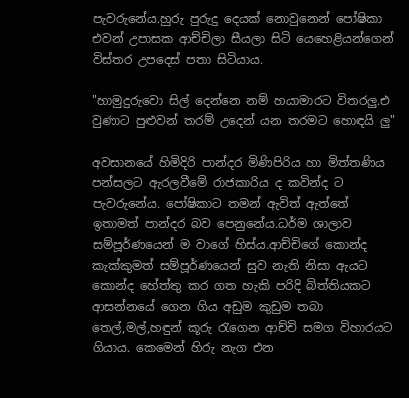පැවරුනේය.හුරු පුරුදු දෙයක් නොවුනෙන් පෝෂිකා එවන් උපාසක ආච්චිලා සීයලා සිටි යෙහෙළියන්ගෙන් විස්තර උපදෙස් පතා සිටියාය.

"හාමුදුරුවො සිල් දෙන්නෙ නම් හයාමාරට විතරලු.එ වුණාට පුළුවන් තරම් උදෙන් යන තරමට හොඳයි ලු"

අවසානයේ හිමිදිරි පාන්දර මිණිපිරිය හා මිත්තණිය පන්සලට ඇරලවීමේ රාජකාරිය ද කවින්ද ට පැවරුනේය. පෝෂිකාට තමන් ඇවිත් ඇත්තේ ඉතාමත් පාන්දර බව පෙනුනේය.ධර්ම ශාලාව සම්පූර්ණයෙන් ම වාගේ හිස්ය.ආච්චිගේ කොන්ද කැක්කුමත් සම්පූර්ණයෙන් සුව නැති නිසා ඇයට කොන්ද හේත්තු කර ගත හැකි පරිදි බිත්තියකට ආසන්නයේ ගෙන ගිය අඩුම කුඩුම තබා තෙල්,මල්,හඳුන් කූරු රැගෙන ආච්චි සමග විහාරයට ගියාය. කෙමෙන් හිරු නැග එන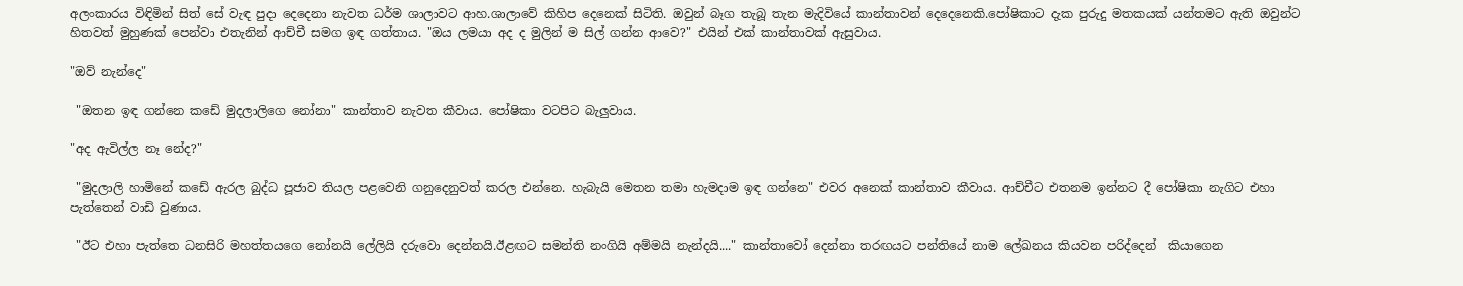අලංකාරය විඳිමින් සිත් සේ වැඳ පුදා දෙදෙනා නැවත ධර්ම ශාලාවට ආහ.ශාලාවේ කිහිප දෙනෙක් සිටිති. ඔවුන් බෑග තැබූ තැන මැදිවියේ කාන්තාවන් දෙදෙනෙකි.පෝෂිකාට දැක පුරුදු මතකයක් යන්තමට ඇති ඔවුන්ට හිතවත් මුහුණක් පෙන්වා එතැනින් ආච්චී සමග ඉඳ ගත්තාය. "ඔය ලමයා අද ද මුලින් ම සිල් ගන්න ආවෙ?" එයින් එක් කාන්තාවක් ඇසුවාය.

"ඔව් නැන්දෙ"

 "ඔතන ඉඳ ගන්නෙ කඩේ මුදලාලිගෙ නෝනා" කාන්තාව නැවත කීවාය. පෝෂිකා වටපිට බැලුවාය.

"අද ඇවිල්ල නෑ නේද?"

 "මුදලාලි හාමිනේ කඩේ ඇරල බුද්ධ පූජාව තියල පළවෙනි ගනුදෙනුවත් කරල එන්නෙ. හැබැයි මෙතන තමා හැමදාම ඉඳ ගන්නෙ" එවර අනෙක් කාන්තාව කීවාය. ආච්චීට එතනම ඉන්නට දී පෝෂිකා නැගිට එහා පැත්තෙන් වාඩි වුණාය.

 "ඊට එහා පැත්තෙ ධනසිරි මහත්තයගෙ නෝනයි ලේලියි දරුවො දෙන්නයි.ඊළඟට සමන්ති නංගියි අම්මයි නැන්දයි...." කාන්තාවෝ දෙන්නා තරඟයට පන්තියේ නාම ලේඛනය කියවන පරිද්දෙන්  කියාගෙන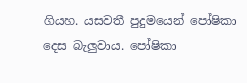ගියහ. යසවතී පුදුමයෙන් පෝෂිකා දෙස බැලුවාය. පෝෂිකා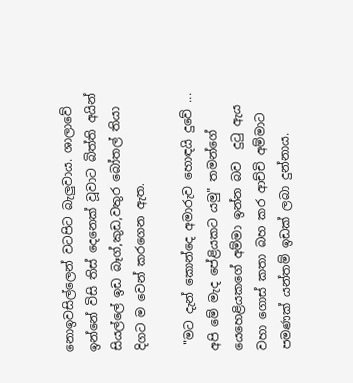නොඉවසිල්ලෙන් වටපිට බැලුවාය. ශාලාවේ ඉන්නේ විසි තිස් දෙනෙක් වූවාට බිත්ති අයින් සියල්ලේ ඉඩ බෑග්,කුඩ,වතුර බෝතල් තියා දිගට ම වෙන් කරගෙන ඇත.

 "මට දැන් කොන්දෙ අමාරුව හොඳයි දුවේ ... අපි මේ මැද පේළියකට යමු" තමන්ගේ යෙහෙළියකගේ අම්මා ඉන්න බව  දුටු ඇය වහා ගොස් කතා බහ කර ආච්චි අම්මාට පමණක් යන්තම් ඉඩක් ලබා දුන්නාය.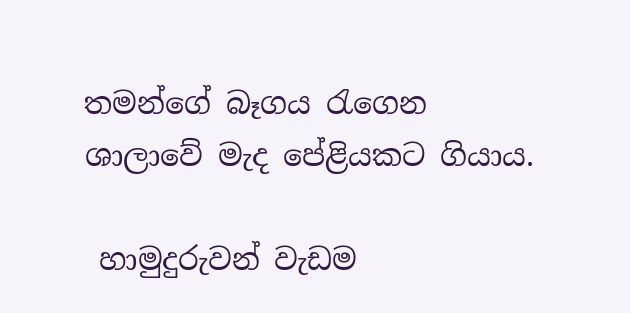තමන්ගේ බෑගය රැගෙන ශාලාවේ මැද පේළියකට ගියාය.

 හාමුදුරුවන් වැඩම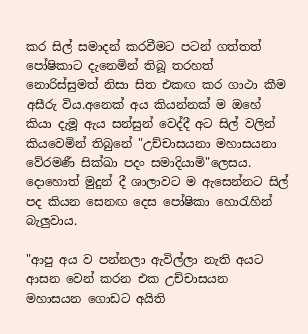කර සිල් සමාදන් කරවීමට පටන් ගත්තත් පෝෂිකාට දැනෙමින් තිබූ තරහත් නොරිස්සුමත් නිසා සිත එකඟ කර ගාථා කීම අසීරු විය.අනෙක් අය කියන්නක් ම ඔහේ කියා දැමූ ඇය සන්සුන් වෙද්දී අට සිල් වලින් කියවෙමින් තිබුනේ "උච්චාසයනා මහාසයනා වේරමණී සික්ඛා පදං සමාදියාමි"ලෙසය. දොහොත් මුදුන් දී ශාලාවට ම ඇසෙන්නට සිල් පද කියන සෙනඟ දෙස පෝෂිකා හොරැහින් බැලුවාය.

"ආපු අය ව පන්නලා ඇවිල්ලා නැති අයට ආසන වෙන් කරන එක උච්චාසයන මහාසයන ගොඩට අයිති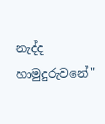නැද්ද හාමුදුරුවනේ"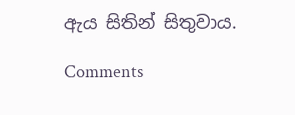ඇය සිතින් සිතුවාය.

Comments